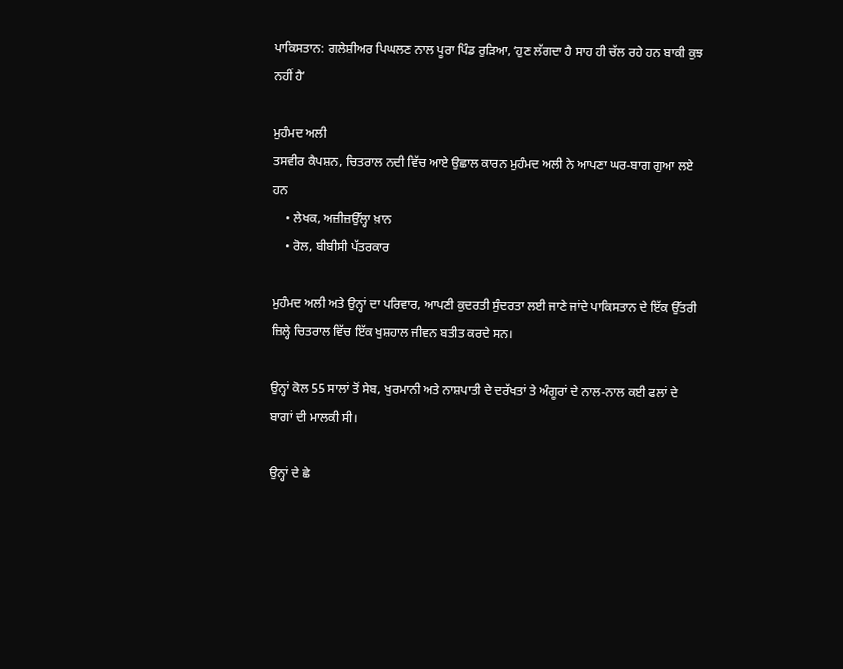ਪਾਕਿਸਤਾਨ: ਗਲੇਸ਼ੀਅਰ ਪਿਘਲਣ ਨਾਲ ਪੂਰਾ ਪਿੰਡ ਰੁੜਿਆ, ʻਹੁਣ ਲੱਗਦਾ ਹੈ ਸਾਹ ਹੀ ਚੱਲ ਰਹੇ ਹਨ ਬਾਕੀ ਕੁਝ ਨਹੀਂ ਹੈʼ

ਮੁਹੰਮਦ ਅਲੀ
ਤਸਵੀਰ ਕੈਪਸ਼ਨ, ਚਿਤਰਾਲ ਨਦੀ ਵਿੱਚ ਆਏ ਉਛਾਲ ਕਾਰਨ ਮੁਹੰਮਦ ਅਲੀ ਨੇ ਆਪਣਾ ਘਰ-ਬਾਗ ਗੁਆ ਲਏ ਹਨ
    • ਲੇਖਕ, ਅਜ਼ੀਜ਼ਉੱਲ੍ਹਾ ਖ਼ਾਨ
    • ਰੋਲ, ਬੀਬੀਸੀ ਪੱਤਰਕਾਰ

ਮੁਹੰਮਦ ਅਲੀ ਅਤੇ ਉਨ੍ਹਾਂ ਦਾ ਪਰਿਵਾਰ, ਆਪਣੀ ਕੁਦਰਤੀ ਸੁੰਦਰਤਾ ਲਈ ਜਾਣੇ ਜਾਂਦੇ ਪਾਕਿਸਤਾਨ ਦੇ ਇੱਕ ਉੱਤਰੀ ਜ਼ਿਲ੍ਹੇ ਚਿਤਰਾਲ ਵਿੱਚ ਇੱਕ ਖੁਸ਼ਹਾਲ ਜੀਵਨ ਬਤੀਤ ਕਰਦੇ ਸਨ।

ਉਨ੍ਹਾਂ ਕੋਲ 55 ਸਾਲਾਂ ਤੋਂ ਸੇਬ, ਖੁਰਮਾਨੀ ਅਤੇ ਨਾਸ਼ਪਾਤੀ ਦੇ ਦਰੱਖਤਾਂ ਤੇ ਅੰਗੂਰਾਂ ਦੇ ਨਾਲ-ਨਾਲ ਕਈ ਫਲਾਂ ਦੇ ਬਾਗਾਂ ਦੀ ਮਾਲਕੀ ਸੀ।

ਉਨ੍ਹਾਂ ਦੇ ਛੇ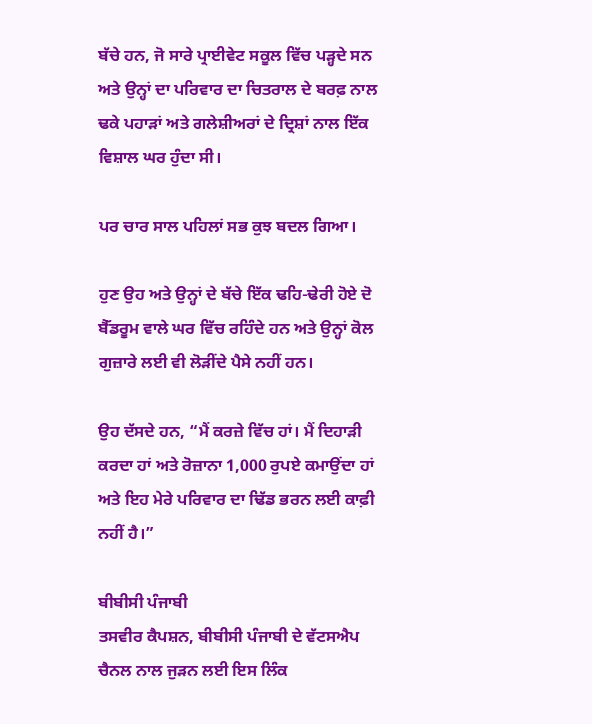ਬੱਚੇ ਹਨ, ਜੋ ਸਾਰੇ ਪ੍ਰਾਈਵੇਟ ਸਕੂਲ ਵਿੱਚ ਪੜ੍ਹਦੇ ਸਨ ਅਤੇ ਉਨ੍ਹਾਂ ਦਾ ਪਰਿਵਾਰ ਦਾ ਚਿਤਰਾਲ ਦੇ ਬਰਫ਼ ਨਾਲ ਢਕੇ ਪਹਾੜਾਂ ਅਤੇ ਗਲੇਸ਼ੀਅਰਾਂ ਦੇ ਦ੍ਰਿਸ਼ਾਂ ਨਾਲ ਇੱਕ ਵਿਸ਼ਾਲ ਘਰ ਹੁੰਦਾ ਸੀ।

ਪਰ ਚਾਰ ਸਾਲ ਪਹਿਲਾਂ ਸਭ ਕੁਝ ਬਦਲ ਗਿਆ।

ਹੁਣ ਉਹ ਅਤੇ ਉਨ੍ਹਾਂ ਦੇ ਬੱਚੇ ਇੱਕ ਢਹਿ-ਢੇਰੀ ਹੋਏ ਦੋ ਬੈੱਡਰੂਮ ਵਾਲੇ ਘਰ ਵਿੱਚ ਰਹਿੰਦੇ ਹਨ ਅਤੇ ਉਨ੍ਹਾਂ ਕੋਲ ਗੁਜ਼ਾਰੇ ਲਈ ਵੀ ਲੋੜੀਂਦੇ ਪੈਸੇ ਨਹੀਂ ਹਨ।

ਉਹ ਦੱਸਦੇ ਹਨ, “ਮੈਂ ਕਰਜ਼ੇ ਵਿੱਚ ਹਾਂ। ਮੈਂ ਦਿਹਾੜੀ ਕਰਦਾ ਹਾਂ ਅਤੇ ਰੋਜ਼ਾਨਾ 1,000 ਰੁਪਏ ਕਮਾਉਂਦਾ ਹਾਂ ਅਤੇ ਇਹ ਮੇਰੇ ਪਰਿਵਾਰ ਦਾ ਢਿੱਡ ਭਰਨ ਲਈ ਕਾਫ਼ੀ ਨਹੀਂ ਹੈ।”

ਬੀਬੀਸੀ ਪੰਜਾਬੀ
ਤਸਵੀਰ ਕੈਪਸ਼ਨ, ਬੀਬੀਸੀ ਪੰਜਾਬੀ ਦੇ ਵੱਟਸਐਪ ਚੈਨਲ ਨਾਲ ਜੁੜਨ ਲਈ ਇਸ ਲਿੰਕ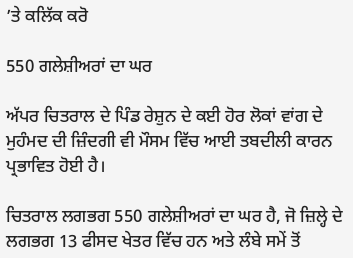’ਤੇ ਕਲਿੱਕ ਕਰੋ

550 ਗਲੇਸ਼ੀਅਰਾਂ ਦਾ ਘਰ

ਅੱਪਰ ਚਿਤਰਾਲ ਦੇ ਪਿੰਡ ਰੇਸ਼ੁਨ ਦੇ ਕਈ ਹੋਰ ਲੋਕਾਂ ਵਾਂਗ ਦੇ ਮੁਹੰਮਦ ਦੀ ਜ਼ਿੰਦਗੀ ਵੀ ਮੌਸਮ ਵਿੱਚ ਆਈ ਤਬਦੀਲੀ ਕਾਰਨ ਪ੍ਰਭਾਵਿਤ ਹੋਈ ਹੈ।

ਚਿਤਰਾਲ ਲਗਭਗ 550 ਗਲੇਸ਼ੀਅਰਾਂ ਦਾ ਘਰ ਹੈ, ਜੋ ਜ਼ਿਲ੍ਹੇ ਦੇ ਲਗਭਗ 13 ਫੀਸਦ ਖੇਤਰ ਵਿੱਚ ਹਨ ਅਤੇ ਲੰਬੇ ਸਮੇਂ ਤੋਂ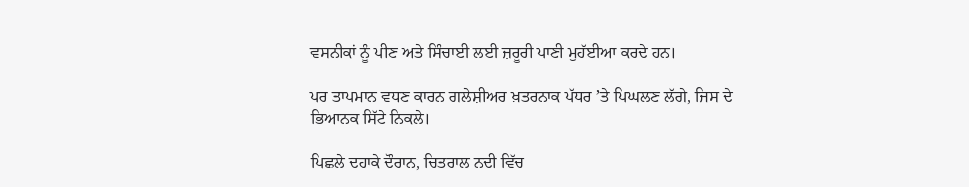ਵਸਨੀਕਾਂ ਨੂੰ ਪੀਣ ਅਤੇ ਸਿੰਚਾਈ ਲਈ ਜ਼ਰੂਰੀ ਪਾਣੀ ਮੁਹੱਈਆ ਕਰਦੇ ਹਨ।

ਪਰ ਤਾਪਮਾਨ ਵਧਣ ਕਾਰਨ ਗਲੇਸ਼ੀਅਰ ਖ਼ਤਰਨਾਕ ਪੱਧਰ ʼਤੇ ਪਿਘਲਣ ਲੱਗੇ, ਜਿਸ ਦੇ ਭਿਆਨਕ ਸਿੱਟੇ ਨਿਕਲੇ।

ਪਿਛਲੇ ਦਹਾਕੇ ਦੌਰਾਨ, ਚਿਤਰਾਲ ਨਦੀ ਵਿੱਚ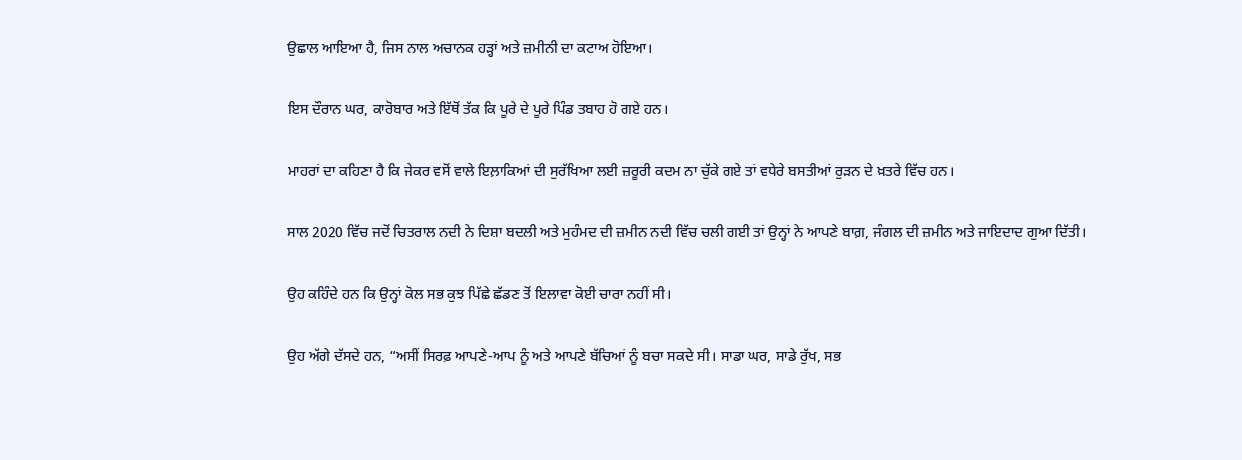ਉਛਾਲ ਆਇਆ ਹੈ, ਜਿਸ ਨਾਲ ਅਚਾਨਕ ਹੜ੍ਹਾਂ ਅਤੇ ਜ਼ਮੀਨੀ ਦਾ ਕਟਾਅ ਹੋਇਆ।

ਇਸ ਦੌਰਾਨ ਘਰ, ਕਾਰੋਬਾਰ ਅਤੇ ਇੱਥੋਂ ਤੱਕ ਕਿ ਪੂਰੇ ਦੇ ਪੂਰੇ ਪਿੰਡ ਤਬਾਹ ਹੋ ਗਏ ਹਨ।

ਮਾਹਰਾਂ ਦਾ ਕਹਿਣਾ ਹੈ ਕਿ ਜੇਕਰ ਵਸੋਂ ਵਾਲੇ ਇਲ਼ਾਕਿਆਂ ਦੀ ਸੁਰੱਖਿਆ ਲਈ ਜ਼ਰੂਰੀ ਕਦਮ ਨਾ ਚੁੱਕੇ ਗਏ ਤਾਂ ਵਧੇਰੇ ਬਸਤੀਆਂ ਰੁੜਨ ਦੇ ਖ਼ਤਰੇ ਵਿੱਚ ਹਨ।

ਸਾਲ 2020 ਵਿੱਚ ਜਦੋਂ ਚਿਤਰਾਲ ਨਦੀ ਨੇ ਦਿਸ਼ਾ ਬਦਲੀ ਅਤੇ ਮੁਹੰਮਦ ਦੀ ਜ਼ਮੀਨ ਨਦੀ ਵਿੱਚ ਚਲੀ ਗਈ ਤਾਂ ਉਨ੍ਹਾਂ ਨੇ ਆਪਣੇ ਬਾਗ਼, ਜੰਗਲ ਦੀ ਜ਼ਮੀਨ ਅਤੇ ਜਾਇਦਾਦ ਗੁਆ ਦਿੱਤੀ।

ਉਹ ਕਹਿੰਦੇ ਹਨ ਕਿ ਉਨ੍ਹਾਂ ਕੋਲ ਸਭ ਕੁਝ ਪਿੱਛੇ ਛੱਡਣ ਤੋਂ ਇਲਾਵਾ ਕੋਈ ਚਾਰਾ ਨਹੀਂ ਸੀ।

ਉਹ ਅੱਗੇ ਦੱਸਦੇ ਹਨ, “ਅਸੀਂ ਸਿਰਫ਼ ਆਪਣੇ-ਆਪ ਨੂੰ ਅਤੇ ਆਪਣੇ ਬੱਚਿਆਂ ਨੂੰ ਬਚਾ ਸਕਦੇ ਸੀ। ਸਾਡਾ ਘਰ, ਸਾਡੇ ਰੁੱਖ, ਸਭ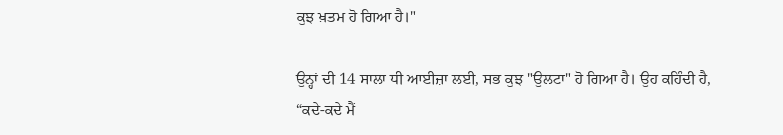ਕੁਝ ਖ਼ਤਮ ਹੋ ਗਿਆ ਹੈ।"

ਉਨ੍ਹਾਂ ਦੀ 14 ਸਾਲਾ ਧੀ ਆਈਜ਼ਾ ਲਈ, ਸਭ ਕੁਝ "ਉਲਟਾ" ਹੋ ਗਿਆ ਹੈ। ਉਹ ਕਹਿੰਦੀ ਹੈ, “ਕਦੇ-ਕਦੇ ਮੈਂ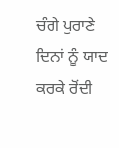ਚੰਗੇ ਪੁਰਾਣੇ ਦਿਨਾਂ ਨੂੰ ਯਾਦ ਕਰਕੇ ਰੋਂਦੀ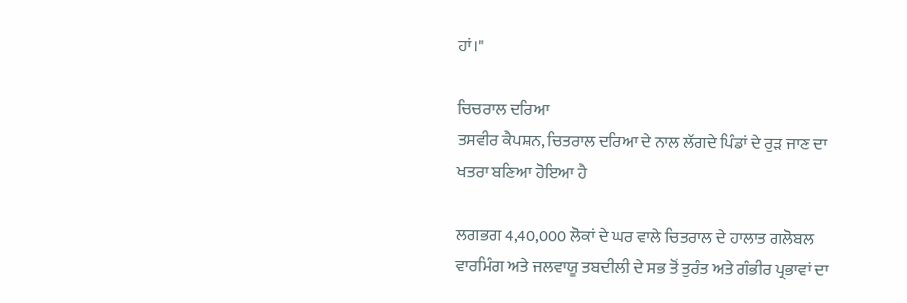ਹਾਂ।"

ਚਿਚਰਾਲ ਦਰਿਆ
ਤਸਵੀਰ ਕੈਪਸ਼ਨ, ਚਿਤਰਾਲ ਦਰਿਆ ਦੇ ਨਾਲ ਲੱਗਦੇ ਪਿੰਡਾਂ ਦੇ ਰੁੜ ਜਾਣ ਦਾ ਖਤਰਾ ਬਣਿਆ ਹੋਇਆ ਹੈ

ਲਗਭਗ 4,40,000 ਲੋਕਾਂ ਦੇ ਘਰ ਵਾਲੇ ਚਿਤਰਾਲ ਦੇ ਹਾਲਾਤ ਗਲੋਬਲ ਵਾਰਮਿੰਗ ਅਤੇ ਜਲਵਾਯੂ ਤਬਦੀਲੀ ਦੇ ਸਭ ਤੋਂ ਤੁਰੰਤ ਅਤੇ ਗੰਭੀਰ ਪ੍ਰਭਾਵਾਂ ਦਾ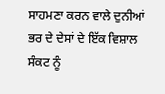ਸਾਹਮਣਾ ਕਰਨ ਵਾਲੇ ਦੁਨੀਆਂ ਭਰ ਦੇ ਦੇਸਾਂ ਦੇ ਇੱਕ ਵਿਸ਼ਾਲ ਸੰਕਟ ਨੂੰ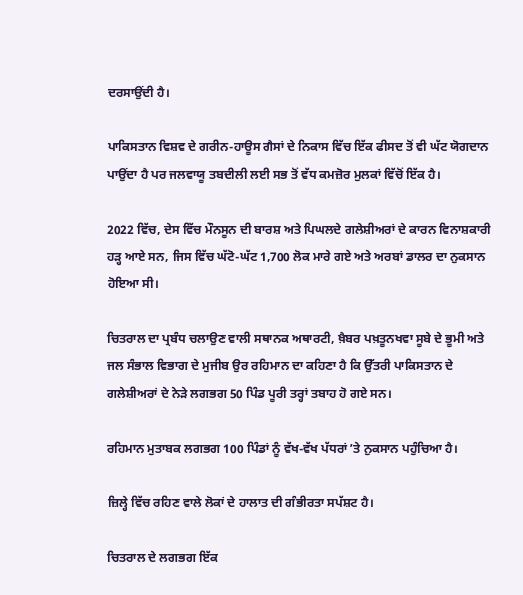ਦਰਸਾਉਂਦੀ ਹੈ।

ਪਾਕਿਸਤਾਨ ਵਿਸ਼ਵ ਦੇ ਗਰੀਨ-ਹਾਊਸ ਗੈਸਾਂ ਦੇ ਨਿਕਾਸ ਵਿੱਚ ਇੱਕ ਫੀਸਦ ਤੋਂ ਵੀ ਘੱਟ ਯੋਗਦਾਨ ਪਾਉਂਦਾ ਹੈ ਪਰ ਜਲਵਾਯੂ ਤਬਦੀਲੀ ਲਈ ਸਭ ਤੋਂ ਵੱਧ ਕਮਜ਼ੋਰ ਮੁਲਕਾਂ ਵਿੱਚੋਂ ਇੱਕ ਹੈ।

2022 ਵਿੱਚ, ਦੇਸ ਵਿੱਚ ਮੌਨਸੂਨ ਦੀ ਬਾਰਸ਼ ਅਤੇ ਪਿਘਲਦੇ ਗਲੇਸ਼ੀਅਰਾਂ ਦੇ ਕਾਰਨ ਵਿਨਾਸ਼ਕਾਰੀ ਹੜ੍ਹ ਆਏ ਸਨ, ਜਿਸ ਵਿੱਚ ਘੱਟੋ-ਘੱਟ 1,700 ਲੋਕ ਮਾਰੇ ਗਏ ਅਤੇ ਅਰਬਾਂ ਡਾਲਰ ਦਾ ਨੁਕਸਾਨ ਹੋਇਆ ਸੀ।

ਚਿਤਰਾਲ ਦਾ ਪ੍ਰਬੰਧ ਚਲਾਉਣ ਵਾਲੀ ਸਥਾਨਕ ਅਥਾਰਟੀ, ਖ਼ੈਬਰ ਪਖ਼ਤੂਨਖਵਾ ਸੂਬੇ ਦੇ ਭੂਮੀ ਅਤੇ ਜਲ ਸੰਭਾਲ ਵਿਭਾਗ ਦੇ ਮੁਜੀਬ ਉਰ ਰਹਿਮਾਨ ਦਾ ਕਹਿਣਾ ਹੈ ਕਿ ਉੱਤਰੀ ਪਾਕਿਸਤਾਨ ਦੇ ਗਲੇਸ਼ੀਅਰਾਂ ਦੇ ਨੇੜੇ ਲਗਭਗ 50 ਪਿੰਡ ਪੂਰੀ ਤਰ੍ਹਾਂ ਤਬਾਹ ਹੋ ਗਏ ਸਨ।

ਰਹਿਮਾਨ ਮੁਤਾਬਕ ਲਗਭਗ 100 ਪਿੰਡਾਂ ਨੂੰ ਵੱਖ-ਵੱਖ ਪੱਧਰਾਂ ʼਤੇ ਨੁਕਸਾਨ ਪਹੁੰਚਿਆ ਹੈ।

ਜ਼ਿਲ੍ਹੇ ਵਿੱਚ ਰਹਿਣ ਵਾਲੇ ਲੋਕਾਂ ਦੇ ਹਾਲਾਤ ਦੀ ਗੰਭੀਰਤਾ ਸਪੱਸ਼ਟ ਹੈ।

ਚਿਤਰਾਲ ਦੇ ਲਗਭਗ ਇੱਕ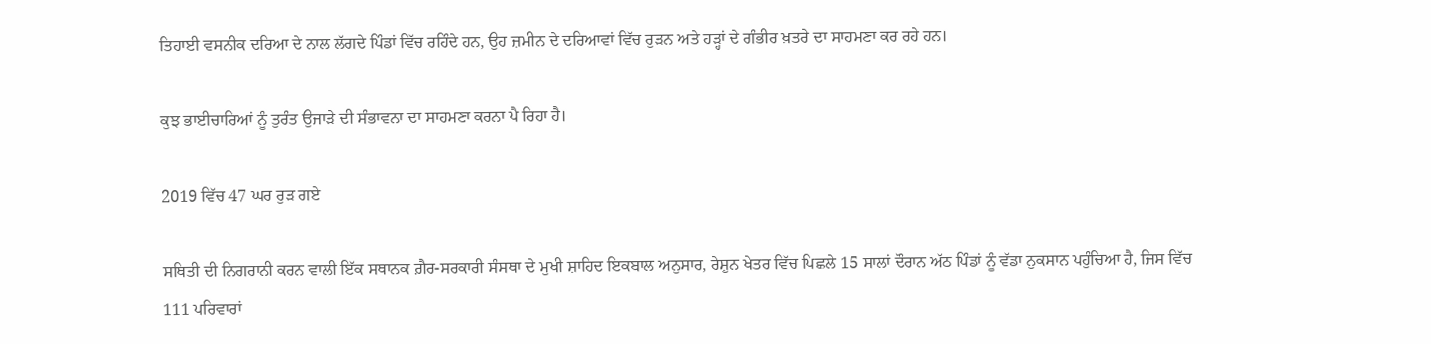ਤਿਹਾਈ ਵਸਨੀਕ ਦਰਿਆ ਦੇ ਨਾਲ ਲੱਗਦੇ ਪਿੰਡਾਂ ਵਿੱਚ ਰਹਿੰਦੇ ਹਨ, ਉਹ ਜ਼ਮੀਨ ਦੇ ਦਰਿਆਵਾਂ ਵਿੱਚ ਰੁੜਨ ਅਤੇ ਹੜ੍ਹਾਂ ਦੇ ਗੰਭੀਰ ਖ਼ਤਰੇ ਦਾ ਸਾਹਮਣਾ ਕਰ ਰਹੇ ਹਨ।

ਕੁਝ ਭਾਈਚਾਰਿਆਂ ਨੂੰ ਤੁਰੰਤ ਉਜਾੜੇ ਦੀ ਸੰਭਾਵਨਾ ਦਾ ਸਾਹਮਣਾ ਕਰਨਾ ਪੈ ਰਿਹਾ ਹੈ।

2019 ਵਿੱਚ 47 ਘਰ ਰੁੜ ਗਏ

ਸਥਿਤੀ ਦੀ ਨਿਗਰਾਨੀ ਕਰਨ ਵਾਲੀ ਇੱਕ ਸਥਾਨਕ ਗ਼ੈਰ-ਸਰਕਾਰੀ ਸੰਸਥਾ ਦੇ ਮੁਖੀ ਸ਼ਾਹਿਦ ਇਕਬਾਲ ਅਨੁਸਾਰ, ਰੇਸ਼ੁਨ ਖੇਤਰ ਵਿੱਚ ਪਿਛਲੇ 15 ਸਾਲਾਂ ਦੌਰਾਨ ਅੱਠ ਪਿੰਡਾਂ ਨੂੰ ਵੱਡਾ ਨੁਕਸਾਨ ਪਹੁੰਚਿਆ ਹੈ, ਜਿਸ ਵਿੱਚ 111 ਪਰਿਵਾਰਾਂ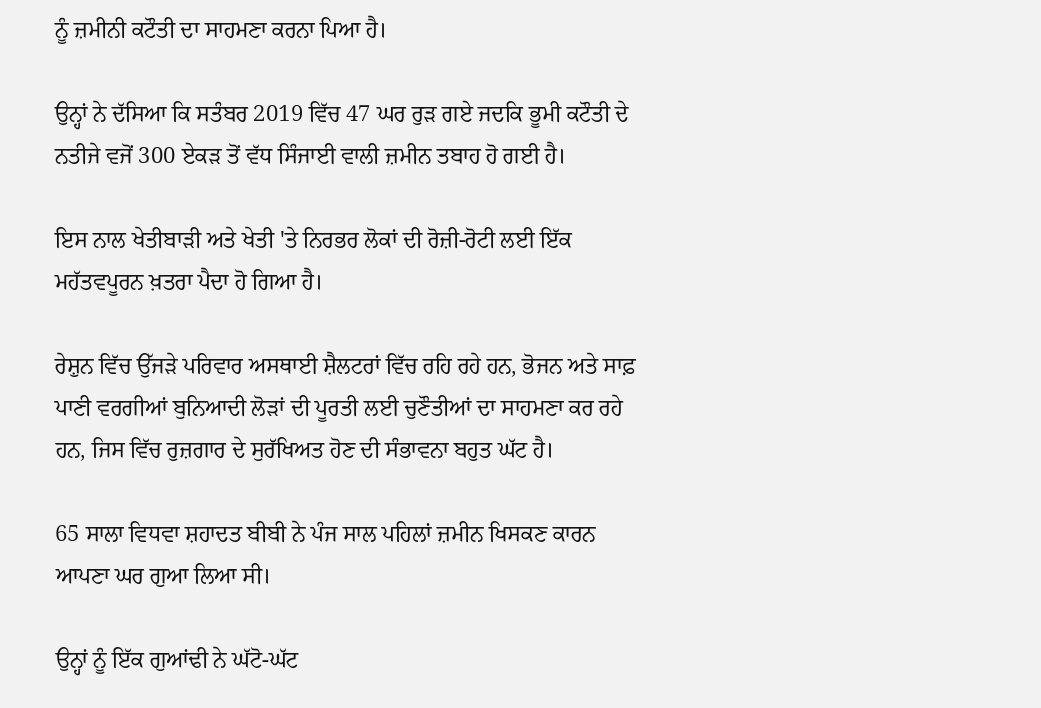ਨੂੰ ਜ਼ਮੀਨੀ ਕਟੌਤੀ ਦਾ ਸਾਹਮਣਾ ਕਰਨਾ ਪਿਆ ਹੈ।

ਉਨ੍ਹਾਂ ਨੇ ਦੱਸਿਆ ਕਿ ਸਤੰਬਰ 2019 ਵਿੱਚ 47 ਘਰ ਰੁੜ ਗਏ ਜਦਕਿ ਭੂਮੀ ਕਟੌਤੀ ਦੇ ਨਤੀਜੇ ਵਜੋਂ 300 ਏਕੜ ਤੋਂ ਵੱਧ ਸਿੰਜਾਈ ਵਾਲੀ ਜ਼ਮੀਨ ਤਬਾਹ ਹੋ ਗਈ ਹੈ।

ਇਸ ਨਾਲ ਖੇਤੀਬਾੜੀ ਅਤੇ ਖੇਤੀ 'ਤੇ ਨਿਰਭਰ ਲੋਕਾਂ ਦੀ ਰੋਜ਼ੀ-ਰੋਟੀ ਲਈ ਇੱਕ ਮਹੱਤਵਪੂਰਨ ਖ਼ਤਰਾ ਪੈਦਾ ਹੋ ਗਿਆ ਹੈ।

ਰੇਸ਼ੁਨ ਵਿੱਚ ਉੱਜੜੇ ਪਰਿਵਾਰ ਅਸਥਾਈ ਸ਼ੈਲਟਰਾਂ ਵਿੱਚ ਰਹਿ ਰਹੇ ਹਨ, ਭੋਜਨ ਅਤੇ ਸਾਫ਼ ਪਾਣੀ ਵਰਗੀਆਂ ਬੁਨਿਆਦੀ ਲੋੜਾਂ ਦੀ ਪੂਰਤੀ ਲਈ ਚੁਣੌਤੀਆਂ ਦਾ ਸਾਹਮਣਾ ਕਰ ਰਹੇ ਹਨ, ਜਿਸ ਵਿੱਚ ਰੁਜ਼ਗਾਰ ਦੇ ਸੁਰੱਖਿਅਤ ਹੋਣ ਦੀ ਸੰਭਾਵਨਾ ਬਹੁਤ ਘੱਟ ਹੈ।

65 ਸਾਲਾ ਵਿਧਵਾ ਸ਼ਹਾਦਤ ਬੀਬੀ ਨੇ ਪੰਜ ਸਾਲ ਪਹਿਲਾਂ ਜ਼ਮੀਨ ਖਿਸਕਣ ਕਾਰਨ ਆਪਣਾ ਘਰ ਗੁਆ ਲਿਆ ਸੀ।

ਉਨ੍ਹਾਂ ਨੂੰ ਇੱਕ ਗੁਆਂਢੀ ਨੇ ਘੱਟੋ-ਘੱਟ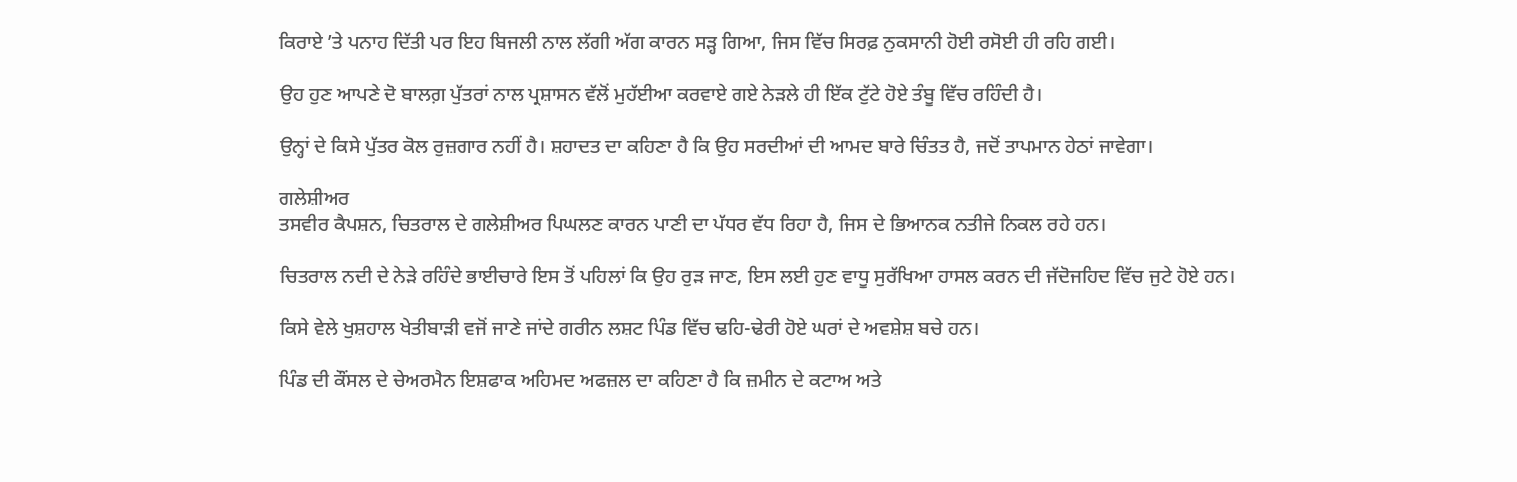ਕਿਰਾਏ ʼਤੇ ਪਨਾਹ ਦਿੱਤੀ ਪਰ ਇਹ ਬਿਜਲੀ ਨਾਲ ਲੱਗੀ ਅੱਗ ਕਾਰਨ ਸੜ੍ਹ ਗਿਆ, ਜਿਸ ਵਿੱਚ ਸਿਰਫ਼ ਨੁਕਸਾਨੀ ਹੋਈ ਰਸੋਈ ਹੀ ਰਹਿ ਗਈ।

ਉਹ ਹੁਣ ਆਪਣੇ ਦੋ ਬਾਲਗ਼ ਪੁੱਤਰਾਂ ਨਾਲ ਪ੍ਰਸ਼ਾਸਨ ਵੱਲੋਂ ਮੁਹੱਈਆ ਕਰਵਾਏ ਗਏ ਨੇੜਲੇ ਹੀ ਇੱਕ ਟੁੱਟੇ ਹੋਏ ਤੰਬੂ ਵਿੱਚ ਰਹਿੰਦੀ ਹੈ।

ਉਨ੍ਹਾਂ ਦੇ ਕਿਸੇ ਪੁੱਤਰ ਕੋਲ ਰੁਜ਼ਗਾਰ ਨਹੀਂ ਹੈ। ਸ਼ਹਾਦਤ ਦਾ ਕਹਿਣਾ ਹੈ ਕਿ ਉਹ ਸਰਦੀਆਂ ਦੀ ਆਮਦ ਬਾਰੇ ਚਿੰਤਤ ਹੈ, ਜਦੋਂ ਤਾਪਮਾਨ ਹੇਠਾਂ ਜਾਵੇਗਾ।

ਗਲੇਸ਼ੀਅਰ
ਤਸਵੀਰ ਕੈਪਸ਼ਨ, ਚਿਤਰਾਲ ਦੇ ਗਲੇਸ਼ੀਅਰ ਪਿਘਲਣ ਕਾਰਨ ਪਾਣੀ ਦਾ ਪੱਧਰ ਵੱਧ ਰਿਹਾ ਹੈ, ਜਿਸ ਦੇ ਭਿਆਨਕ ਨਤੀਜੇ ਨਿਕਲ ਰਹੇ ਹਨ।

ਚਿਤਰਾਲ ਨਦੀ ਦੇ ਨੇੜੇ ਰਹਿੰਦੇ ਭਾਈਚਾਰੇ ਇਸ ਤੋਂ ਪਹਿਲਾਂ ਕਿ ਉਹ ਰੁੜ ਜਾਣ, ਇਸ ਲਈ ਹੁਣ ਵਾਧੂ ਸੁਰੱਖਿਆ ਹਾਸਲ ਕਰਨ ਦੀ ਜੱਦੋਜਹਿਦ ਵਿੱਚ ਜੁਟੇ ਹੋਏ ਹਨ।

ਕਿਸੇ ਵੇਲੇ ਖੁਸ਼ਹਾਲ ਖੇਤੀਬਾੜੀ ਵਜੋਂ ਜਾਣੇ ਜਾਂਦੇ ਗਰੀਨ ਲਸ਼ਟ ਪਿੰਡ ਵਿੱਚ ਢਹਿ-ਢੇਰੀ ਹੋਏ ਘਰਾਂ ਦੇ ਅਵਸ਼ੇਸ਼ ਬਚੇ ਹਨ।

ਪਿੰਡ ਦੀ ਕੌਂਸਲ ਦੇ ਚੇਅਰਮੈਨ ਇਸ਼ਫਾਕ ਅਹਿਮਦ ਅਫਜ਼ਲ ਦਾ ਕਹਿਣਾ ਹੈ ਕਿ ਜ਼ਮੀਨ ਦੇ ਕਟਾਅ ਅਤੇ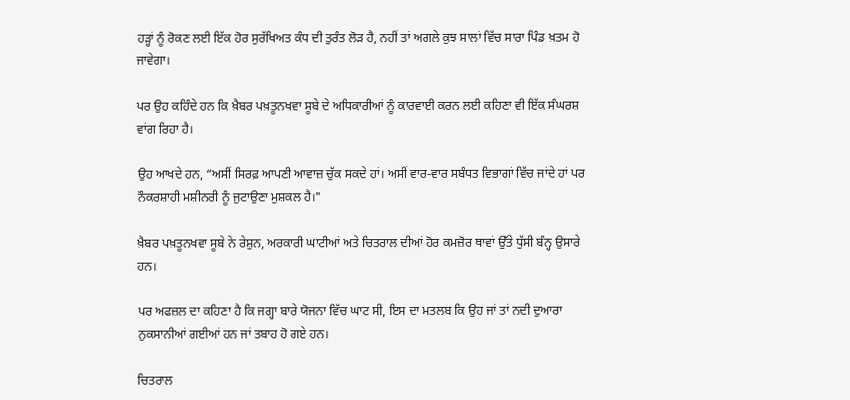ਹੜ੍ਹਾਂ ਨੂੰ ਰੋਕਣ ਲਈ ਇੱਕ ਹੋਰ ਸੁਰੱਖਿਅਤ ਕੰਧ ਦੀ ਤੁਰੰਤ ਲੋੜ ਹੈ, ਨਹੀਂ ਤਾਂ ਅਗਲੇ ਕੁਝ ਸਾਲਾਂ ਵਿੱਚ ਸਾਰਾ ਪਿੰਡ ਖ਼ਤਮ ਹੋ ਜਾਵੇਗਾ।

ਪਰ ਉਹ ਕਹਿੰਦੇ ਹਨ ਕਿ ਖ਼ੈਬਰ ਪਖ਼ਤੂਨਖਵਾ ਸੂਬੇ ਦੇ ਅਧਿਕਾਰੀਆਂ ਨੂੰ ਕਾਰਵਾਈ ਕਰਨ ਲਈ ਕਹਿਣਾ ਵੀ ਇੱਕ ਸੰਘਰਸ਼ ਵਾਂਗ ਰਿਹਾ ਹੈ।

ਉਹ ਆਖਦੇ ਹਨ, “ਅਸੀਂ ਸਿਰਫ਼ ਆਪਣੀ ਆਵਾਜ਼ ਚੁੱਕ ਸਕਦੇ ਹਾਂ। ਅਸੀਂ ਵਾਰ-ਵਾਰ ਸਬੰਧਤ ਵਿਭਾਗਾਂ ਵਿੱਚ ਜਾਂਦੇ ਹਾਂ ਪਰ ਨੌਕਰਸ਼ਾਹੀ ਮਸ਼ੀਨਰੀ ਨੂੰ ਜੁਟਾਉਣਾ ਮੁਸ਼ਕਲ ਹੈ।"

ਖ਼ੈਬਰ ਪਖ਼ਤੂਨਖਵਾ ਸੂਬੇ ਨੇ ਰੇਸ਼ੁਨ, ਅਰਕਾਰੀ ਘਾਟੀਆਂ ਅਤੇ ਚਿਤਰਾਲ ਦੀਆਂ ਹੋਰ ਕਮਜ਼ੋਰ ਥਾਵਾਂ ਉੱਤੇ ਧੁੱਸੀ ਬੰਨ੍ਹ ਉਸਾਰੇ ਹਨ।

ਪਰ ਅਫਜ਼ਲ ਦਾ ਕਹਿਣਾ ਹੈ ਕਿ ਜਗ੍ਹਾ ਬਾਰੇ ਯੋਜਨਾ ਵਿੱਚ ਘਾਟ ਸੀ, ਇਸ ਦਾ ਮਤਲਬ ਕਿ ਉਹ ਜਾਂ ਤਾਂ ਨਦੀ ਦੁਆਰਾ ਨੁਕਸਾਨੀਆਂ ਗਈਆਂ ਹਨ ਜਾਂ ਤਬਾਹ ਹੋ ਗਏ ਹਨ।

ਚਿਤਰਾਲ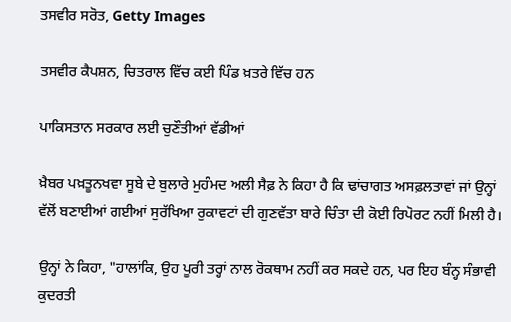ਤਸਵੀਰ ਸਰੋਤ, Getty Images

ਤਸਵੀਰ ਕੈਪਸ਼ਨ, ਚਿਤਰਾਲ ਵਿੱਚ ਕਈ ਪਿੰਡ ਖ਼ਤਰੇ ਵਿੱਚ ਹਨ

ਪਾਕਿਸਤਾਨ ਸਰਕਾਰ ਲਈ ਚੁਣੌਤੀਆਂ ਵੱਡੀਆਂ

ਖ਼ੈਬਰ ਪਖ਼ਤੂਨਖਵਾ ਸੂਬੇ ਦੇ ਬੁਲਾਰੇ ਮੁਹੰਮਦ ਅਲੀ ਸੈਫ਼ ਨੇ ਕਿਹਾ ਹੈ ਕਿ ਢਾਂਚਾਗਤ ਅਸਫ਼ਲਤਾਵਾਂ ਜਾਂ ਉਨ੍ਹਾਂ ਵੱਲੋਂ ਬਣਾਈਆਂ ਗਈਆਂ ਸੁਰੱਖਿਆ ਰੁਕਾਵਟਾਂ ਦੀ ਗੁਣਵੱਤਾ ਬਾਰੇ ਚਿੰਤਾ ਦੀ ਕੋਈ ਰਿਪੋਰਟ ਨਹੀਂ ਮਿਲੀ ਹੈ।

ਉਨ੍ਹਾਂ ਨੇ ਕਿਹਾ, "ਹਾਲਾਂਕਿ, ਉਹ ਪੂਰੀ ਤਰ੍ਹਾਂ ਨਾਲ ਰੋਕਥਾਮ ਨਹੀਂ ਕਰ ਸਕਦੇ ਹਨ, ਪਰ ਇਹ ਬੰਨ੍ਹ ਸੰਭਾਵੀ ਕੁਦਰਤੀ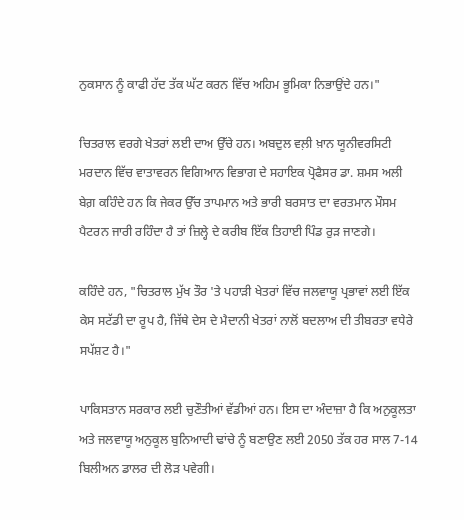ਨੁਕਸਾਨ ਨੂੰ ਕਾਫੀ ਹੱਦ ਤੱਕ ਘੱਟ ਕਰਨ ਵਿੱਚ ਅਹਿਮ ਭੂਮਿਕਾ ਨਿਭਾਉਂਦੇ ਹਨ।"

ਚਿਤਰਾਲ ਵਰਗੇ ਖੇਤਰਾਂ ਲਈ ਦਾਅ ਉੱਚੇ ਹਨ। ਅਬਦੁਲ ਵਲ਼ੀ ਖ਼ਾਨ ਯੂਨੀਵਰਸਿਟੀ ਮਰਦਾਨ ਵਿੱਚ ਵਾਤਾਵਰਨ ਵਿਗਿਆਨ ਵਿਭਾਗ ਦੇ ਸਹਾਇਕ ਪ੍ਰੋਫੈਸਰ ਡਾ. ਸ਼ਮਸ ਅਲੀ ਬੇਗ਼ ਕਹਿੰਦੇ ਹਨ ਕਿ ਜੇਕਰ ਉੱਚ ਤਾਪਮਾਨ ਅਤੇ ਭਾਰੀ ਬਰਸਾਤ ਦਾ ਵਰਤਮਾਨ ਮੌਸਮ ਪੈਟਰਨ ਜਾਰੀ ਰਹਿੰਦਾ ਹੈ ਤਾਂ ਜ਼ਿਲ੍ਹੇ ਦੇ ਕਰੀਬ ਇੱਕ ਤਿਹਾਈ ਪਿੰਡ ਰੁੜ ਜਾਣਗੇ।

ਕਹਿੰਦੇ ਹਨ, "ਚਿਤਰਾਲ ਮੁੱਖ ਤੌਰ 'ਤੇ ਪਹਾੜੀ ਖੇਤਰਾਂ ਵਿੱਚ ਜਲਵਾਯੂ ਪ੍ਰਭਾਵਾਂ ਲਈ ਇੱਕ ਕੇਸ ਸਟੱਡੀ ਦਾ ਰੂਪ ਹੈ, ਜਿੱਥੇ ਦੇਸ ਦੇ ਮੈਦਾਨੀ ਖੇਤਰਾਂ ਨਾਲੋਂ ਬਦਲਾਅ ਦੀ ਤੀਬਰਤਾ ਵਧੇਰੇ ਸਪੱਸ਼ਟ ਹੈ।"

ਪਾਕਿਸਤਾਨ ਸਰਕਾਰ ਲਈ ਚੁਣੌਤੀਆਂ ਵੱਡੀਆਂ ਹਨ। ਇਸ ਦਾ ਅੰਦਾਜ਼ਾ ਹੈ ਕਿ ਅਨੁਕੂਲਤਾ ਅਤੇ ਜਲਵਾਯੂ ਅਨੁਕੂਲ ਬੁਨਿਆਦੀ ਢਾਂਚੇ ਨੂੰ ਬਣਾਉਣ ਲਈ 2050 ਤੱਕ ਹਰ ਸਾਲ 7-14 ਬਿਲੀਅਨ ਡਾਲਰ ਦੀ ਲੋੜ ਪਵੇਗੀ।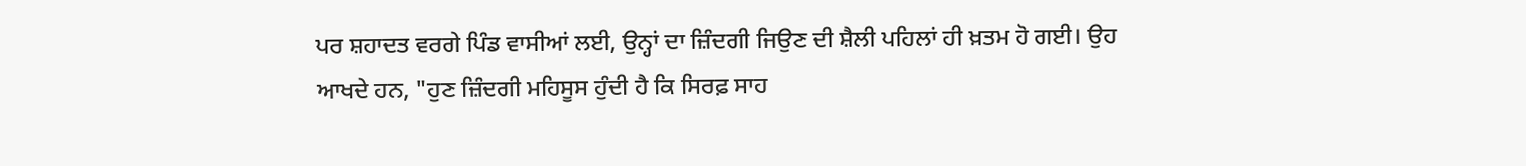ਪਰ ਸ਼ਹਾਦਤ ਵਰਗੇ ਪਿੰਡ ਵਾਸੀਆਂ ਲਈ, ਉਨ੍ਹਾਂ ਦਾ ਜ਼ਿੰਦਗੀ ਜਿਉਣ ਦੀ ਸ਼ੈਲੀ ਪਹਿਲਾਂ ਹੀ ਖ਼ਤਮ ਹੋ ਗਈ। ਉਹ ਆਖਦੇ ਹਨ, "ਹੁਣ ਜ਼ਿੰਦਗੀ ਮਹਿਸੂਸ ਹੁੰਦੀ ਹੈ ਕਿ ਸਿਰਫ਼ ਸਾਹ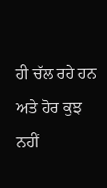ਹੀ ਚੱਲ ਰਹੇ ਹਨ ਅਤੇ ਹੋਰ ਕੁਝ ਨਹੀਂ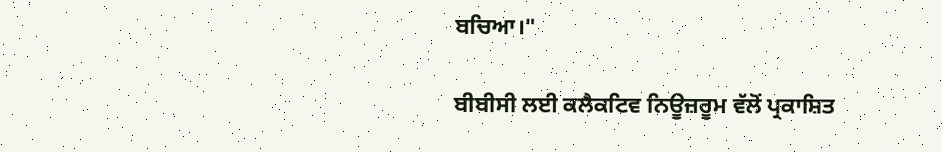ਬਚਿਆ।"

ਬੀਬੀਸੀ ਲਈ ਕਲੈਕਟਿਵ ਨਿਊਜ਼ਰੂਮ ਵੱਲੋਂ ਪ੍ਰਕਾਸ਼ਿਤ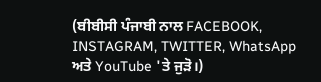(ਬੀਬੀਸੀ ਪੰਜਾਬੀ ਨਾਲ FACEBOOK, INSTAGRAM, TWITTER, WhatsApp ਅਤੇ YouTube 'ਤੇ ਜੁੜੋ।)